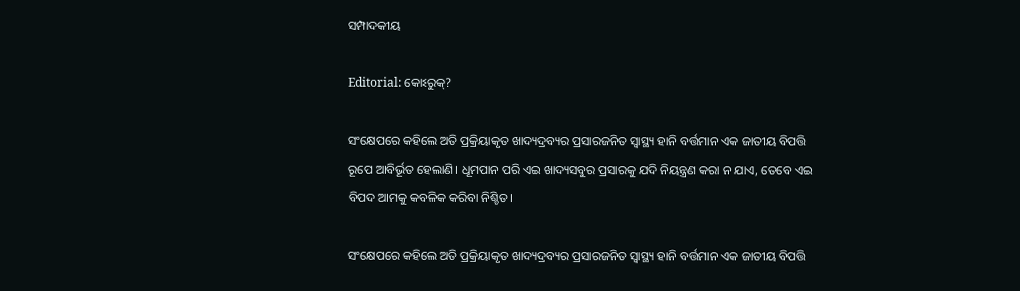ସମ୍ପାଦକୀୟ

Editorial: କୋଽରୁକ୍?

ସଂକ୍ଷେପରେ କହିଲେ ଅତି ପ୍ରକ୍ରିୟାକୃତ ଖାଦ୍ୟଦ୍ରବ୍ୟର ପ୍ରସାରଜନିତ ସ୍ବାସ୍ଥ୍ୟ ହାନି ବର୍ତ୍ତମାନ ଏକ ଜାତୀୟ ବିପତ୍ତି ରୂପେ ଆବିର୍ଭୂତ ହେଲାଣି। ଧୂମପାନ ପରି ଏଇ ଖାଦ୍ୟସବୁର ପ୍ରସାରକୁ ଯଦି ନିୟନ୍ତ୍ରଣ କରା ନ ଯାଏ, ତେବେ ଏଇ ବିପଦ ଆମକୁ କବଳିକ କରିବା ନିଶ୍ଚିତ।

ସଂକ୍ଷେପରେ କହିଲେ ଅତି ପ୍ରକ୍ରିୟାକୃତ ଖାଦ୍ୟଦ୍ରବ୍ୟର ପ୍ରସାରଜନିତ ସ୍ବାସ୍ଥ୍ୟ ହାନି ବର୍ତ୍ତମାନ ଏକ ଜାତୀୟ ବିପତ୍ତି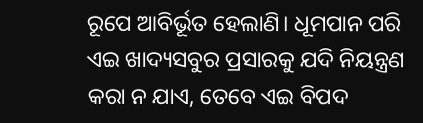ରୂପେ ଆବିର୍ଭୂତ ହେଲାଣି। ଧୂମପାନ ପରି ଏଇ ଖାଦ୍ୟସବୁର ପ୍ରସାରକୁ ଯଦି ନିୟନ୍ତ୍ରଣ କରା ନ ଯାଏ, ତେବେ ଏଇ ବିପଦ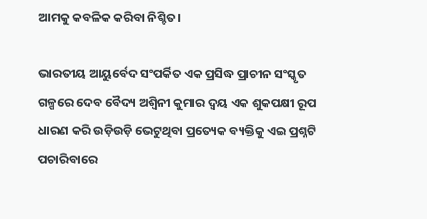ଆମକୁ କବଳିକ କରିବା ନିଶ୍ଚିତ।

ଭାରତୀୟ ଆୟୁର୍ବେଦ ସଂପର୍କିତ ଏକ ପ୍ରସିଦ୍ଧ ପ୍ରାଚୀନ ସଂସ୍କୃତ ଗଳ୍ପରେ ଦେବ ବୈଦ୍ୟ ଅଶ୍ବିନୀ କୁମାର ଦ୍ବୟ ଏକ ଶୁକପକ୍ଷୀ ରୂପ ଧାରଣ କରି ଉଡ଼ିଉଡ଼ି ଭେଟୁଥିବା ପ୍ରତ୍ୟେକ ବ୍ୟକ୍ତିକୁ ଏଇ ପ୍ରଶ୍ନଟି ପଚାରିବାରେ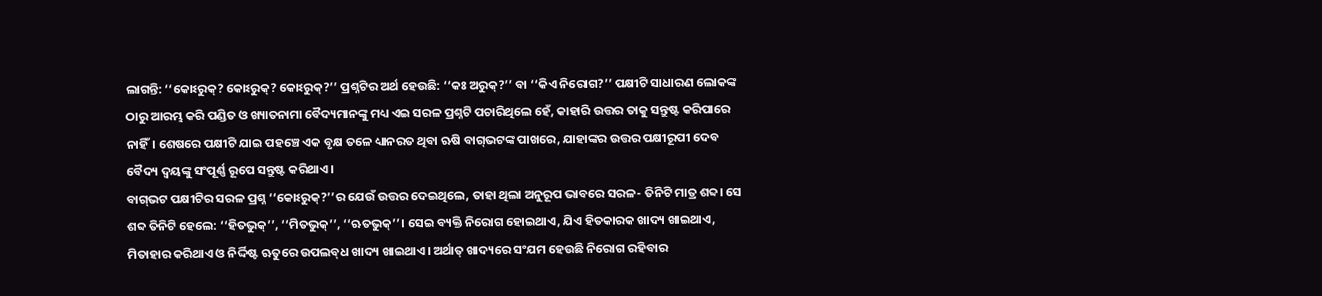ଲାଗନ୍ତି: ‘‘କୋଽରୁକ୍? କୋଽରୁକ୍? କୋଽରୁକ୍?’’ ପ୍ରଶ୍ନଟିର ଅର୍ଥ ହେଉଛି: ‘‘କଃ ଅରୁକ୍?’’ ବା ‘‘କିଏ ନିରୋଗ?’’ ପକ୍ଷୀଟି ସାଧାରଣ ଲୋକଙ୍କ ଠାରୁ ଆରମ୍ଭ କରି ପଣ୍ଡିତ ଓ ଖ୍ୟାତନାମା ବୈଦ୍ୟମାନଙ୍କୁ ମଧ୍ୟ ଏଇ ସରଳ ପ୍ରଶ୍ନଟି ପଚାରିଥିଲେ ହେଁ, କାହାରି ଉତ୍ତର ତାକୁ ସନ୍ତୁଷ୍ଟ କରିପାରେ ନାହିଁ। ଶେଷରେ ପକ୍ଷୀଟି ଯାଇ ପହଞ୍ଚେ ଏକ ବୃକ୍ଷ ତଳେ ଧ୍ୟାନରତ ଥିବା ଋଷି ବାଗ୍‌ଭଟଙ୍କ ପାଖରେ, ଯାହାଙ୍କର ଉତ୍ତର ପକ୍ଷୀରୂପୀ ଦେବ ବୈଦ୍ୟ ଦ୍ବୟଙ୍କୁ ସଂପୂର୍ଣ୍ଣ ରୂପେ ସନ୍ତୁଷ୍ଟ କରିଥାଏ।
ବାଗ୍‌ଭଟ ପକ୍ଷୀଟିର ସରଳ ପ୍ରଶ୍ନ ‘‘କୋଽରୁକ୍?’’ର ଯେଉଁ ଉତ୍ତର ଦେଇଥିଲେ, ତାହା ଥିଲା ଅନୁରୂପ ଭାବରେ ସରଳ- ତିନିଟି ମାତ୍ର ଶବ୍ଦ। ସେ ଶବ୍ଦ ତିନିଟି ହେଲେ: ‘‘ହିତଭୁକ୍’’, ‘‘ମିତଭୁକ୍’’, ‘‘ଋତଭୁକ୍’’। ସେଇ ବ୍ୟକ୍ତି ନିରୋଗ ହୋଇଥାଏ, ଯିଏ ହିତକାରକ ଖାଦ୍ୟ ଖାଇଥାଏ, ମିତାହାର କରିଥାଏ ଓ ନିର୍ଦ୍ଦିଷ୍ଟ ଋତୁରେ ଉପଲବ୍‌ଧ ଖାଦ୍ୟ ଖାଇଥାଏ। ଅର୍ଥାତ୍ ଖାଦ୍ୟରେ ସଂଯମ ହେଉଛି ନିରୋଗ ରହିବାର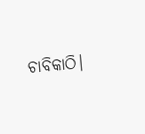ଚାବିକାଠି।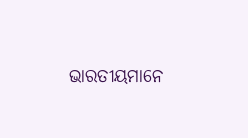ଭାରତୀୟମାନେ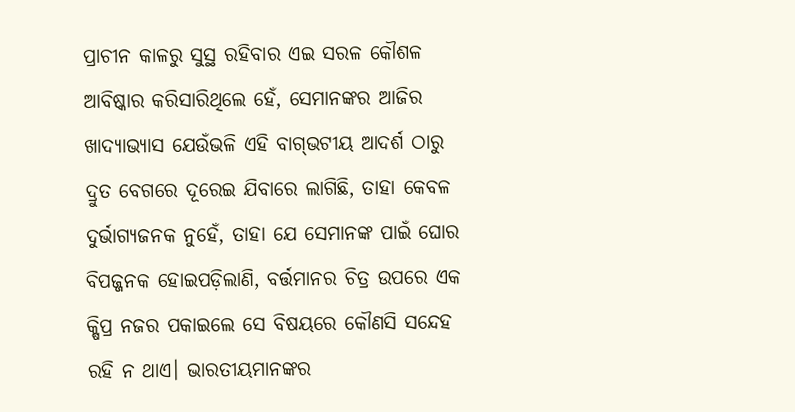ପ୍ରାଚୀନ କାଳରୁ ସୁସ୍ଥ ରହିବାର ଏଇ ସରଳ କୌଶଳ ଆବିଷ୍କାର କରିସାରିଥିଲେ ହେଁ, ସେମାନଙ୍କର ଆଜିର ଖାଦ୍ୟାଭ୍ୟାସ ଯେଉଁଭଳି ଏହି ବାଗ୍‌ଭଟୀୟ ଆଦର୍ଶ ଠାରୁ ଦ୍ରୁତ ବେଗରେ ଦୂରେଇ ଯିବାରେ ଲାଗିଛି, ତାହା କେବଳ ଦୁର୍ଭାଗ୍ୟଜନକ ନୁହେଁ, ତାହା ଯେ ସେମାନଙ୍କ ପାଇଁ ଘୋର ବିପଜ୍ଜନକ ହୋଇପଡ଼ିଲାଣି, ବର୍ତ୍ତମାନର ଚିତ୍ର ଉପରେ ଏକ କ୍ଷିପ୍ର ନଜର ପକାଇଲେ ସେ ବିଷୟରେ କୌଣସି ସନ୍ଦେହ ରହି ନ ଥାଏ। ଭାରତୀୟମାନଙ୍କର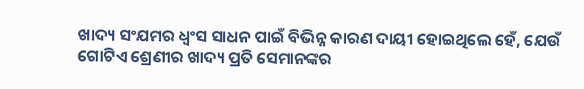ଖାଦ୍ୟ ସଂଯମର ଧ୍ବଂସ ସାଧନ ପାଇଁ ବିଭିନ୍ନ କାରଣ ଦାୟୀ ହୋଇଥିଲେ ହେଁ, ଯେଉଁ ଗୋଟିଏ ଶ୍ରେଣୀର ଖାଦ୍ୟ ପ୍ରତି ସେମାନଙ୍କର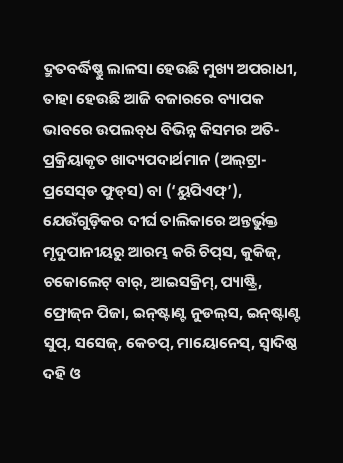ଦ୍ରୁତବର୍ଦ୍ଧିଷ୍ଣୁ ଲାଳସା ହେଉଛି ମୁଖ୍ୟ ଅପରାଧୀ, ତାହା ହେଉଛି ଆଜି ବଜାରରେ ବ୍ୟାପକ ଭାବରେ ଉପଲବ୍‌ଧ ବିଭିନ୍ନ କିସମର ଅତି-ପ୍ରକ୍ରିୟାକୃତ ଖାଦ୍ୟପଦାର୍ଥମାନ (ଅଲ୍‌ଟ୍ରା-ପ୍ରସେସ୍‌ଡ ଫୁଡ୍‌ସ) ବା (‘ୟୁପିଏଫ୍’), ଯେଉଁଗୁଡ଼ିକର ଦୀର୍ଘ ତାଲିକାରେ ଅନ୍ତର୍ଭୁକ୍ତ ମୃଦୁପାନୀୟରୁ ଆରମ୍ଭ କରି ଚିପ୍‌ସ, କୁକିଜ୍, ଚକୋଲେଟ୍‌ ବାର୍, ଆଇସକ୍ରିମ୍, ପ୍ୟାଷ୍ଟ୍ରି, ଫ୍ରୋଜ୍‌ନ ପିଜା, ଇନ୍‌ଷ୍ଟାଣ୍ଟ ନୁଡଲ୍‌ସ, ଇନ୍‌ଷ୍ଟାଣ୍ଟ ସୁପ୍, ସସେଜ୍, କେଚପ୍, ମାୟୋନେସ୍, ସ୍ବାଦିଷ୍ଠ ଦହି ଓ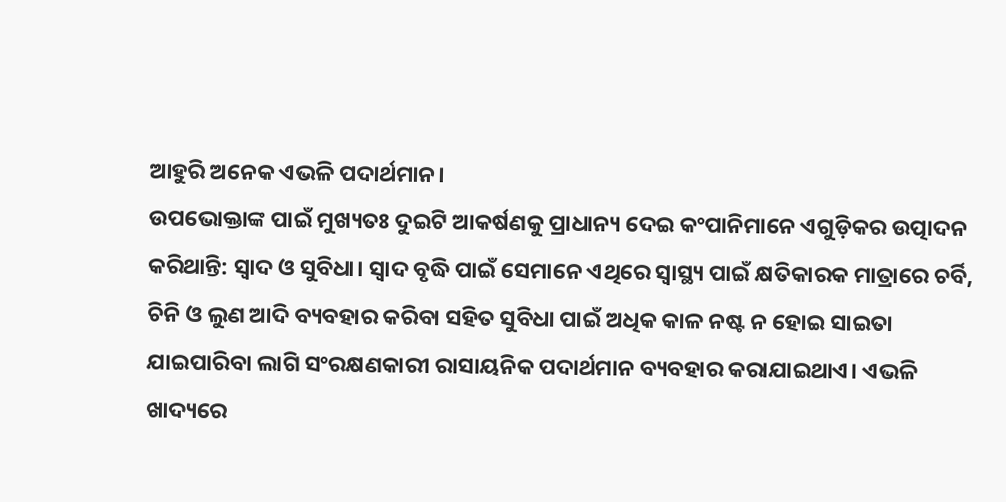ଆହୁରି ଅନେକ ଏଭଳି ପଦାର୍ଥମାନ।
ଉପଭୋକ୍ତାଙ୍କ ପାଇଁ ମୁଖ୍ୟତଃ ଦୁଇଟି ଆକର୍ଷଣକୁ ପ୍ରାଧାନ୍ୟ ଦେଇ କଂପାନିମାନେ ଏଗୁଡ଼ିକର ଉତ୍ପାଦନ କରିଥାନ୍ତି: ସ୍ବାଦ ଓ ସୁବିଧା। ସ୍ବାଦ ବୃଦ୍ଧି ପାଇଁ ସେମାନେ ଏଥିରେ ସ୍ବାସ୍ଥ୍ୟ ପାଇଁ କ୍ଷତିକାରକ ମାତ୍ରାରେ ଚର୍ବି, ଚିନି ଓ ଲୁଣ ଆଦି ବ୍ୟବହାର କରିବା ସହିତ ସୁବିଧା ପାଇଁ ଅଧିକ କାଳ ନଷ୍ଟ ନ ହୋଇ ସାଇତା ଯାଇପାରିବା ଲାଗି ସଂରକ୍ଷଣକାରୀ ରାସାୟନିକ ପଦାର୍ଥମାନ ବ୍ୟବହାର କରାଯାଇଥାଏ। ଏଭଳି ଖାଦ୍ୟରେ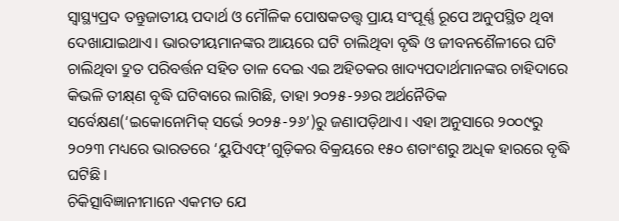ସ୍ବାସ୍ଥ୍ୟପ୍ରଦ ତନ୍ତୁଜାତୀୟ ପଦାର୍ଥ ଓ ମୌଳିକ ପୋଷକତତ୍ତ୍ବ ପ୍ରାୟ ସଂପୂର୍ଣ୍ଣ ରୂପେ ଅନୁପସ୍ଥିତ ଥିବା ଦେଖାଯାଇଥାଏ। ଭାରତୀୟମାନଙ୍କର ଆୟରେ ଘଟି ଚାଲିଥିବା ବୃଦ୍ଧି ଓ ଜୀବନଶୈଳୀରେ ଘଟି ଚାଲିଥିବା ଦ୍ରୁତ ପରିବର୍ତ୍ତନ ସହିତ ତାଳ ଦେଇ ଏଇ ଅହିତକର ଖାଦ୍ୟପଦାର୍ଥମାନଙ୍କର ଚାହିଦାରେ କିଭଳି ତୀକ୍ଷ୍‌ଣ ବୃଦ୍ଧି ଘଟିବାରେ ଲାଗିଛି, ତାହା ୨୦୨୫-୨୬‌ର ଅର୍ଥନୈତିକ ସର୍ବେକ୍ଷଣ(‘ଇକୋନୋମିକ୍ ସର୍ଭେ ୨୦୨୫-୨୬’)ରୁ ଜଣାପଡ଼ିଥାଏ। ଏହା ଅନୁସାରେ ୨୦୦୯ରୁ ୨୦୨୩ ମଧ୍ୟରେ ଭାରତରେ ‘ୟୁପିଏଫ୍’ଗୁଡ଼ିକର ବିକ୍ରୟରେ ୧୫୦ ଶତାଂଶରୁ ଅଧିକ ହାରରେ ବୃଦ୍ଧି ଘଟିଛି।
ଚିକିତ୍ସାବିଜ୍ଞାନୀମ‌ାନେ ଏକମତ ଯେ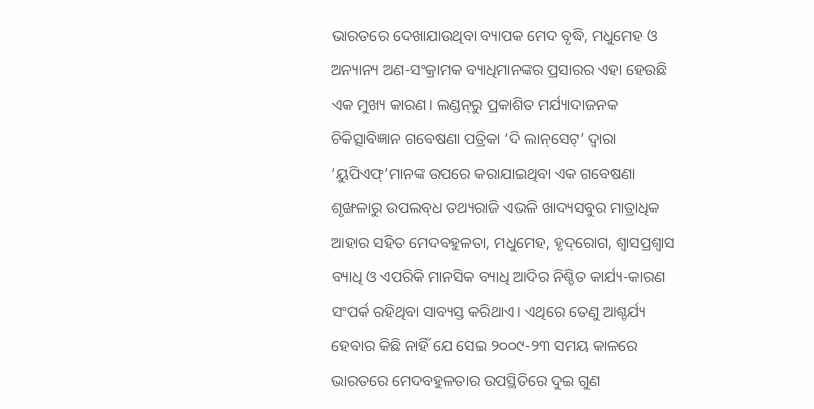ଭାରତରେ ଦେଖାଯାଉଥିବା ବ୍ୟାପକ ମେଦ ବୃଦ୍ଧି, ମଧୁମେହ ଓ ଅନ୍ୟାନ୍ୟ ଅଣ-ସଂକ୍ରାମକ ବ୍ୟାଧିମାନଙ୍କର ପ୍ରସାରର ଏହା ହେଉଛି ଏକ ମୁଖ୍ୟ କାରଣ। ଲଣ୍ଡନ୍‌ରୁ ପ୍ରକାଶିତ ମର୍ଯ୍ୟାଦାଜନକ ଚିକିତ୍ସାବିଜ୍ଞାନ ଗବେଷଣା ପତ୍ରିକା ‘ଦି ଲାନ୍‌ସେଟ୍’ ଦ୍ବାରା ‘ୟୁପିଏଫ୍’ମାନଙ୍କ ଉପରେ କରାଯାଇଥିବା ଏକ ଗବେଷଣା ଶୃଙ୍ଖଳାରୁ ଉପଲବ୍‌ଧ ତଥ୍ୟରାଜି ଏଭଳି ଖାଦ୍ୟସବୁର ମାତ୍ରାଧିକ ଆହାର ସହିତ ମେଦବହୁଳତା, ମଧୁମେହ, ହୃଦ୍‌ରୋଗ, ଶ୍ବାସପ୍ରଶ୍ବାସ ବ୍ୟାଧି ଓ ଏପରିକି ମାନସିକ ବ୍ୟାଧି ଆଦିର ନିଶ୍ଚିତ କାର୍ଯ୍ୟ-କାରଣ ସଂପର୍କ ରହିଥିବା ସାବ୍ୟସ୍ତ କରିଥାଏ। ‌ଏଥିରେ ତେଣୁ ଆଶ୍ଚର୍ଯ୍ୟ ହେବାର କିଛି ନାହିଁ ଯେ ସେଇ ୨୦୦୯-୨୩ ସମୟ କାଳରେ ଭାରତରେ ମେଦବହୁଳତାର ଉପସ୍ଥିତିରେ ଦୁଇ ଗୁଣ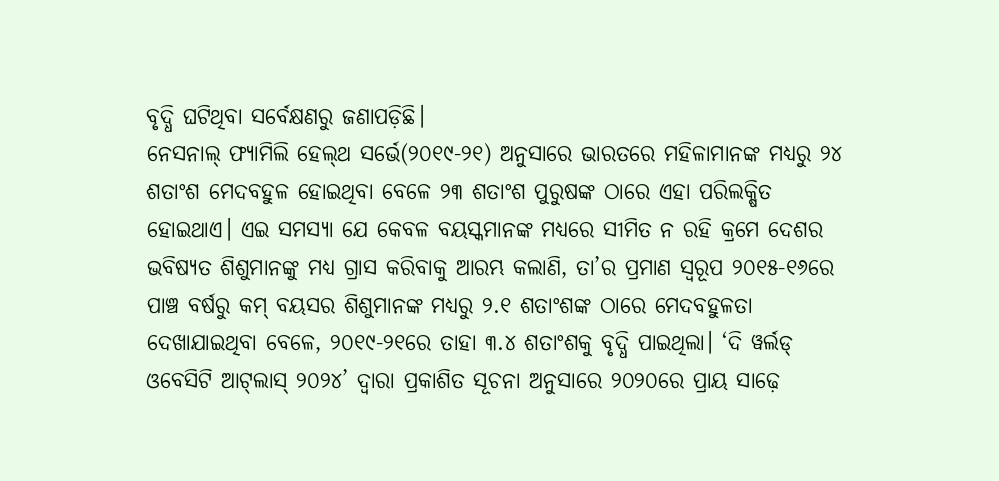ବୃଦ୍ଧି ଘଟିଥିବା ସର୍ବେକ୍ଷଣରୁ ଜଣାପଡ଼ିଛି।
ନେସନାଲ୍ ଫ୍ୟାମିଲି ହେଲ୍‌ଥ ସର୍ଭେ(୨୦୧୯-୨୧) ଅନୁସାରେ ଭାରତରେ ମହିଳାମାନଙ୍କ ମଧ୍ୟରୁ ୨୪ ଶତାଂଶ ମେଦବହୁଳ ହୋଇଥିବା ବେଳେ ୨୩ ଶତାଂଶ ପୁରୁଷଙ୍କ ଠାରେ ଏହା ପରିଲକ୍ଷିତ ହୋଇଥାଏ। ଏଇ ସମସ୍ୟା ଯେ କେବଳ ବୟସ୍କମାନଙ୍କ ମଧ୍ୟରେ ସୀମିତ ନ ରହି କ୍ରମେ ଦେଶର ଭବିଷ୍ୟତ ଶିଶୁମାନଙ୍କୁ ମଧ୍ୟ ଗ୍ରାସ କରିବାକୁ ଆରମ୍ଭ କଲାଣି, ତା’ର ପ୍ରମାଣ ସ୍ବରୂପ ୨୦୧୫-୧୬ରେ ପାଞ୍ଚ ବର୍ଷରୁ କମ୍ ବୟସର ଶିଶୁମାନଙ୍କ ମଧ୍ୟରୁ ୨.୧ ଶତାଂଶଙ୍କ ଠାରେ ମେଦବହୁଳତା ଦେଖାଯାଇଥିବା ବେଳେ, ୨୦୧୯-୨୧ରେ ତାହା ୩.୪ ଶତାଂଶକୁ ବୃଦ୍ଧି ପାଇଥିଲା। ‘ଦି ୱର୍ଲଡ୍ ଓବେସିଟି ଆଟ୍‌ଲାସ୍ ୨୦୨୪’ ଦ୍ବାରା ପ୍ରକାଶିତ ସୂଚନା ଅନୁସାରେ ୨୦୨୦ରେ ପ୍ରାୟ ସାଢ଼େ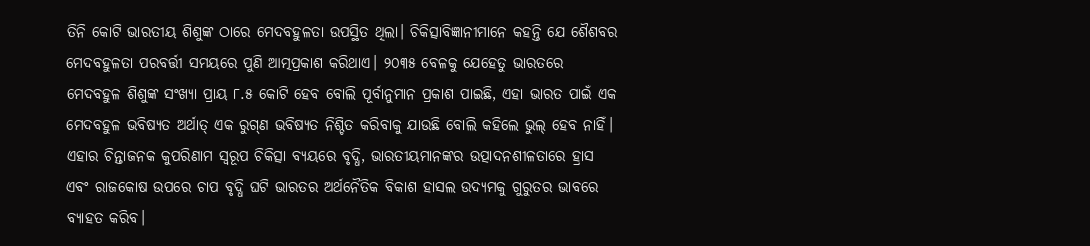ତିନି କୋଟି ଭାରତୀୟ ଶିଶୁଙ୍କ ଠାରେ ମେଦବହୁଳତା ଉପସ୍ଥିତ ଥିଲା। ଚିକିତ୍ସାବିଜ୍ଞାନୀମାନେ କହନ୍ତି ଯେ ଶୈଶବର ମେଦବହୁଳତା ପରବର୍ତ୍ତୀ ସମୟରେ ପୁଣି ଆତ୍ମପ୍ରକାଶ କରିଥାଏ। ୨୦୩୫ ବେଳକୁ ଯେହେତୁ ଭାରତରେ ମେଦବହୁଳ ଶିଶୁଙ୍କ ସଂଖ୍ୟା ପ୍ରାୟ ୮.୫ କୋଟି ହେବ ବୋଲି ପୂର୍ବାନୁମାନ ପ୍ରକାଶ ପାଇଛି, ଏହା ଭାରତ ପାଇଁ ଏକ ମେଦବହୁଳ ଭବିଷ୍ୟତ ଅର୍ଥାତ୍ ଏକ ରୁଗ୍‌ଣ ଭବି‌ଷ୍ୟତ ନିଶ୍ଚିତ କରିବାକୁ ଯାଉଛି ବୋଲି କହିଲେ ଭୁଲ୍ ହେବ ନାହିଁ।
ଏହାର ଚିନ୍ତାଜନକ କୁପରିଣାମ ସ୍ବରୂପ ଚିକିତ୍ସା ବ୍ୟୟରେ ବୃଦ୍ଧି, ଭାରତୀୟମାନଙ୍କର ଉତ୍ପାଦନଶୀଳତାରେ ହ୍ରାସ ଏବଂ ରାଜକୋଷ ଉପରେ ଚାପ ବୃଦ୍ଧି ଘଟି ଭାରତର ଅର୍ଥନୈତିକ ବିକାଶ ହାସଲ ଉଦ୍ୟମକୁ ଗୁରୁତର ଭାବରେ ବ୍ୟାହତ କରିବ।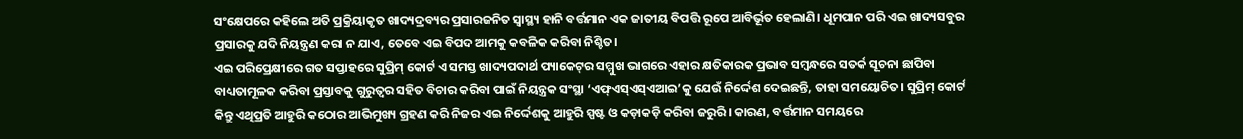ସଂକ୍ଷେପରେ କହିଲେ ଅତି ପ୍ରକ୍ରିୟାକୃତ ଖାଦ୍ୟଦ୍ରବ୍ୟର ପ୍ରସାରଜନିତ ସ୍ବାସ୍ଥ୍ୟ ହାନି ବର୍ତ୍ତମାନ ଏକ ଜାତୀୟ ବିପତ୍ତି ରୂପେ ଆବିର୍ଭୂତ ହେଲାଣି। ଧୂମପାନ ପରି ଏଇ ଖାଦ୍ୟସବୁର ପ୍ରସାରକୁ ଯଦି ନିୟନ୍ତ୍ରଣ କରା ନ ଯାଏ, ତେବେ ଏଇ ବିପଦ ଆମକୁ କବଳିକ କରିବା ନିଶ୍ଚିତ।
ଏଇ ପରିପ୍ରେକ୍ଷୀରେ ଗତ ସପ୍ତାହରେ ସୁପ୍ରିମ୍ କୋର୍ଟ ଏ ସମସ୍ତ ଖାଦ୍ୟପଦାର୍ଥ ପ୍ୟାକେଟ୍‌ର ସମ୍ମୁଖ ଭାଗରେ ଏହାର କ୍ଷତିକାରକ ପ୍ରଭାବ ସମ୍ବନ୍ଧରେ ସତର୍କ ସୂଚନା ଛାପିବା ବାଧ୍ୟତାମୂଳକ କରିବା ପ୍ରସ୍ତାବକୁ ଗୁରୁତ୍ବର ସହିତ ବିଚାର କରିବା ପାଇଁ ନିୟନ୍ତ୍ରକ ସଂସ୍ଥା ‘ଏଫ୍ଏସ୍ଏସ୍ଏଆଇ’କୁ ଯେଉଁ ନିର୍ଦ୍ଦେଶ ଦେଇଛନ୍ତି, ତାହା ସମୟୋଚିତ। ସୁପ୍ରିମ୍ କୋର୍ଟ କିନ୍ତୁ ଏଥିପ୍ରତି ଆହୁରି କଠୋର ଆଭିମୁଖ୍ୟ ଗ୍ରହଣ କରି ନିଜର ଏଇ ନିର୍ଦ୍ଦେଶକୁ ଆହୁରି ସ୍ପଷ୍ଟ ଓ କଡ଼ାକଡ଼ି କରିବା ଜରୁରି। କାରଣ, ବର୍ତ୍ତମାନ ସମୟରେ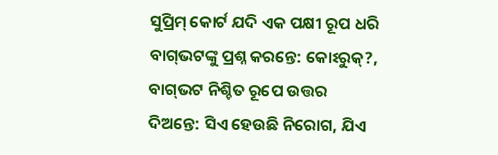ସୁପ୍ରିମ୍‌ କୋର୍ଟ ଯଦି ଏକ ପକ୍ଷୀ ରୂପ ଧରି ବାଗ୍‌ଭଟଙ୍କୁ ପ୍ରଶ୍ନ କରନ୍ତେ: କୋଽରୁକ୍?, ବାଗ୍‌ଭଟ ନିଶ୍ଚିତ ରୂପେ ଉତ୍ତର ଦିଅନ୍ତେ: ସିଏ ହେଉଛି ନିରୋଗ, ଯିଏ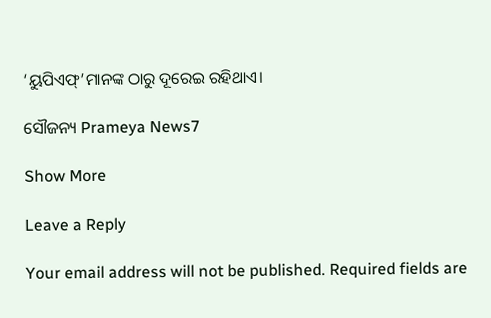‘ୟୁପିଏଫ୍‌’ମାନଙ୍କ ଠାରୁ ଦୂରେଇ ରହିଥାଏ।

ସୌଜନ୍ୟ Prameya News7

Show More

Leave a Reply

Your email address will not be published. Required fields are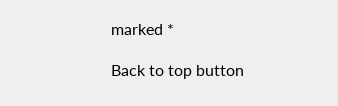marked *

Back to top button